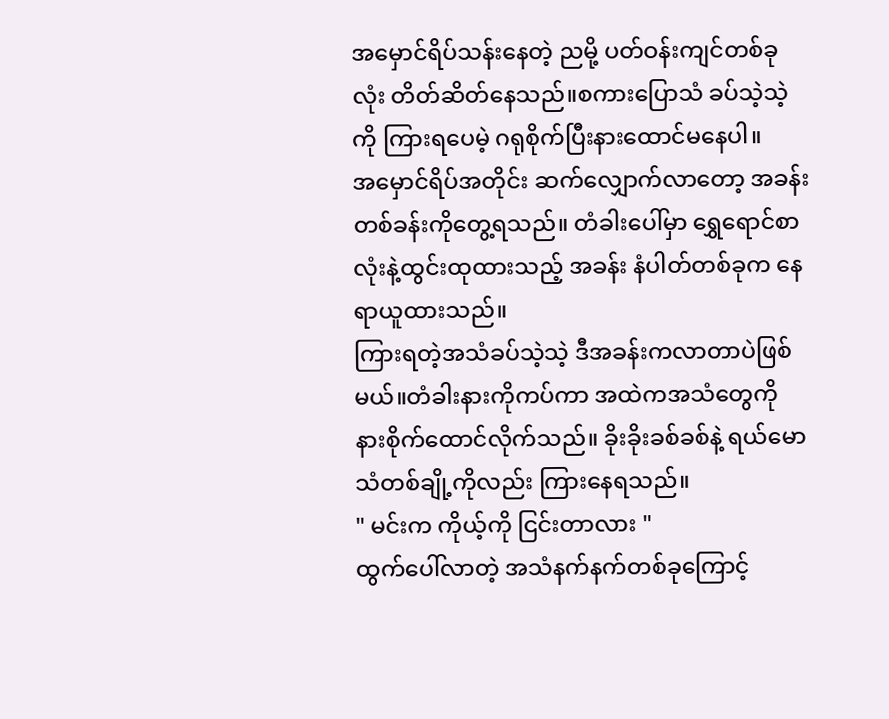အမှောင်ရိပ်သန်းနေတဲ့ ညမို့ ပတ်ဝန်းကျင်တစ်ခုလုံး တိတ်ဆိတ်နေသည်။စကားပြောသံ ခပ်သဲ့သဲ့ကို ကြားရပေမဲ့ ဂရုစိုက်ပြီးနားထောင်မနေပါ။
အမှောင်ရိပ်အတိုင်း ဆက်လျှောက်လာတော့ အခန်းတစ်ခန်းကိုတွေ့ရသည်။ တံခါးပေါ်မှာ ရွှေရောင်စာလုံးနဲ့ထွင်းထုထားသည့် အခန်း နံပါတ်တစ်ခုက နေရာယူထားသည်။
ကြားရတဲ့အသံခပ်သဲ့သဲ့ ဒီအခန်းကလာတာပဲဖြစ်မယ်။တံခါးနားကိုကပ်ကာ အထဲကအသံတွေကို နားစိုက်ထောင်လိုက်သည်။ ခိုးခိုးခစ်ခစ်နဲ့ ရယ်မောသံတစ်ချို့ကိုလည်း ကြားနေရသည်။
" မင်းက ကိုယ့်ကို ငြင်းတာလား "
ထွက်ပေါ်လာတဲ့ အသံနက်နက်တစ်ခုကြောင့်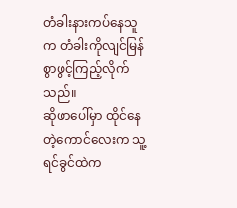တံခါးနားကပ်နေသူက တံခါးကိုလျင်မြန်စွာဖွင့်ကြည့်လိုက်သည်။
ဆိုဖာပေါ်မှာ ထိုင်နေတဲ့ကောင်လေးက သူ့ရင်ခွင်ထဲက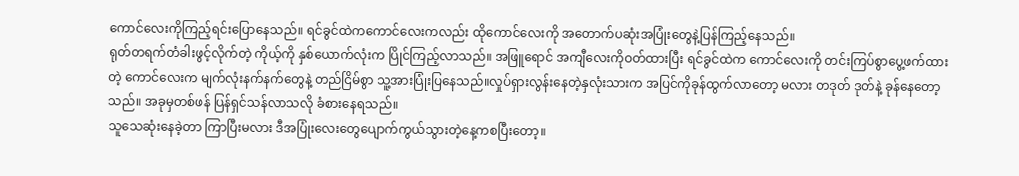ကောင်လေးကိုကြည့်ရင်းပြောနေသည်။ ရင်ခွင်ထဲကကောင်လေးကလည်း ထိုကောင်လေးကို အတောက်ပဆုံးအပြုံးတွေနဲ့ပြန်ကြည့်နေသည်။
ရုတ်တရက်တံခါးဖွင့်လိုက်တဲ့ ကိုယ့်ကို နှစ်ယောက်လုံးက ပြိုင်ကြည့်လာသည်။ အဖြူရောင် အကျီလေးကိုဝတ်ထားပြီး ရင်ခွင်ထဲက ကောင်လေးကို တင်းကြပ်စွာပွေ့ဖက်ထားတဲ့ ကောင်လေးက မျက်လုံးနက်နက်တွေနဲ့ တည်ငြိမ်စွာ သူ့အားပြုံးပြနေသည်။လှုပ်ရှားလွန်းနေတဲ့နှလုံးသားက အပြင်ကိုခုန်ထွက်လာတော့ မလား တဒုတ် ဒုတ်နဲ့ ခုန်နေတော့သည်။ အခုမှတစ်ဖန် ပြန်ရှင်သန်လာသလို ခံစားနေရသည်။
သူသေဆုံးနေခဲ့တာ ကြာပြီးမလား ဒီအပြုံးလေးတွေပျောက်ကွယ်သွားတဲ့နေ့ကစပြီးတော့။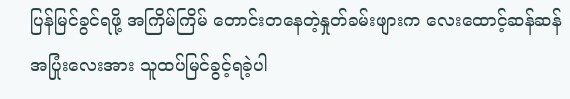ပြန်မြင်ခွင်ရဖို့ အကြိမ်ကြိမ် တောင်းတနေတဲ့နှုတ်ခမ်းဖျားက လေးထောင့်ဆန်ဆန်အပြုံးလေးအား သူထပ်မြင်ခွင့်ရခဲ့ပါ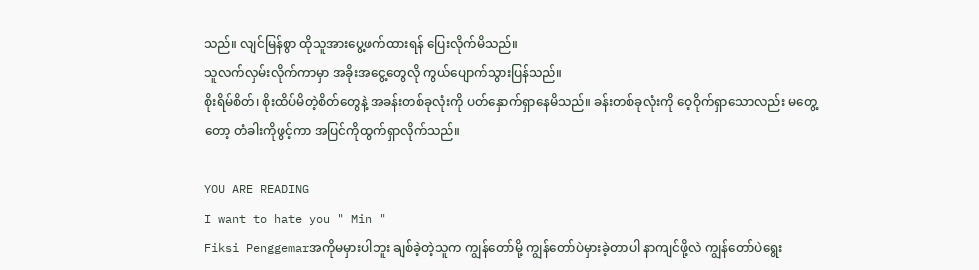သည်။ လျင်မြန်စွာ ထိုသူအားပွေ့ဖက်ထားရန် ပြေးလိုက်မိသည်။
သူလက်လှမ်းလိုက်ကာမှာ အခိုးအငွေ့တွေလို ကွယ်ပျောက်သွားပြန်သည်။
စိုးရိမ်စိတ်၊ စိုးထိပ်မိတဲ့စိတ်တွေနဲ့ အခန်းတစ်ခုလုံးကို ပတ်နှောက်ရှာနေမိသည်။ ခန်းတစ်ခုလုံးကို ဝေ့ဝိုက်ရှာသောလည်း မတွေ့တော့ တံခါးကိုဖွင့်ကာ အပြင်ကိုထွက်ရှာလိုက်သည်။

YOU ARE READING
I want to hate you " Min "
Fiksi Penggemarအကိုမမှားပါဘူး ချစ်ခဲ့တဲ့သူက ကျွန်တော်မို့ ကျွန်တော်ပဲမှားခဲ့တာပါ နာကျင်ဖို့လဲ ကျွန်တော်ပဲရွေး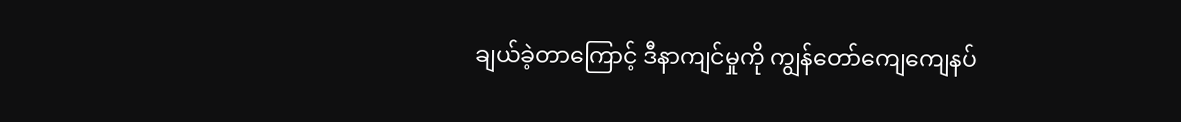ချယ်ခဲ့တာကြောင့် ဒီနာကျင်မှုကို ကျွန်တော်ကျေကျေနပ်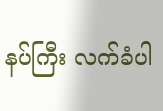နပ်ကြီး လက်ခံပါ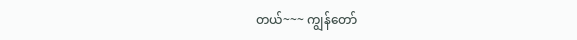တယ်~~~ ကျွန်တော်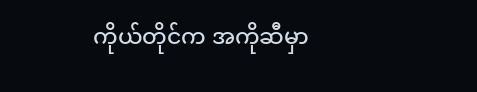ကိုယ်တိုင်က အကိုဆီမှာ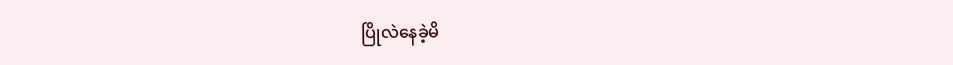ပြိုလဲနေခဲ့မိ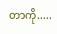တာကို.....